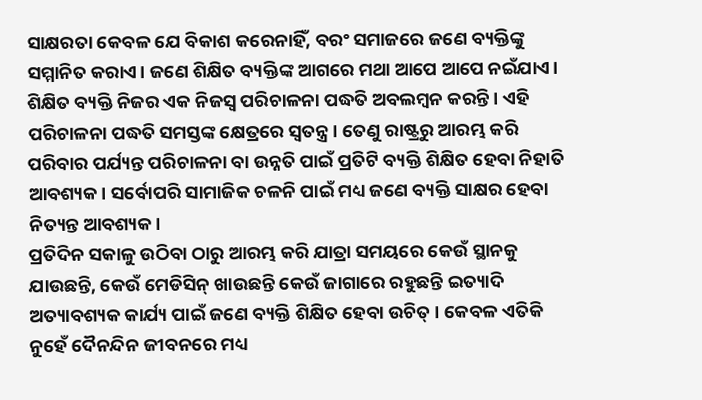ସାକ୍ଷରତା କେବଳ ଯେ ବିକାଶ କରେନାହିଁ, ବରଂ ସମାଜରେ ଜଣେ ବ୍ୟକ୍ତିଙ୍କୁ ସମ୍ମାନିତ କରାଏ। ଜଣେ ଶିକ୍ଷିତ ବ୍ୟକ୍ତିଙ୍କ ଆଗରେ ମଥା ଆପେ ଆପେ ନଇଁଯାଏ। ଶିକ୍ଷିତ ବ୍ୟକ୍ତି ନିଜର ଏକ ନିଜସ୍ୱ ପରିଚାଳନା ପଦ୍ଧତି ଅବଲମ୍ବନ କରନ୍ତି । ଏହି ପରିଚାଳନା ପଦ୍ଧତି ସମସ୍ତଙ୍କ କ୍ଷେତ୍ରରେ ସ୍ୱତନ୍ତ୍ର। ତେଣୁ ରାଷ୍ଟ୍ରରୁ ଆରମ୍ଭ କରି ପରିବାର ପର୍ଯ୍ୟନ୍ତ ପରିଚାଳନା ବା ଉନ୍ନତି ପାଇଁ ପ୍ରତିଟି ବ୍ୟକ୍ତି ଶିକ୍ଷିତ ହେବା ନିହାତି ଆବଶ୍ୟକ। ସର୍ବୋପରି ସାମାଜିକ ଚଳନି ପାଇଁ ମଧ୍ୟ ଜଣେ ବ୍ୟକ୍ତି ସାକ୍ଷର ହେବା ନିତ୍ୟନ୍ତ ଆବଶ୍ୟକ।
ପ୍ରତିଦିନ ସକାଳୁ ଉଠିବା ଠାରୁ ଆରମ୍ଭ କରି ଯାତ୍ରା ସମୟରେ କେଉଁ ସ୍ଥାନକୁ ଯାଉଛନ୍ତି, କେଉଁ ମେଡିସିନ୍ ଖାଉଛନ୍ତି କେଉଁ ଜାଗାରେ ରହୁଛନ୍ତି ଇତ୍ୟାଦି ଅତ୍ୟାବଶ୍ୟକ କାର୍ଯ୍ୟ ପାଇଁ ଜଣେ ବ୍ୟକ୍ତି ଶିକ୍ଷିତ ହେବା ଉଚିତ୍ । କେବଳ ଏତିକି ନୁହେଁ ଦୈନନ୍ଦିନ ଜୀବନରେ ମଧ୍ୟ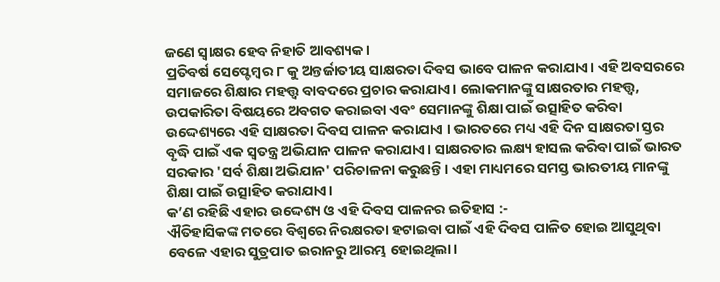ଜଣେ ସ୍ଵାକ୍ଷର ହେବ ନିହାତି ଆବଶ୍ୟକ ।
ପ୍ରତିବର୍ଷ ସେପ୍ଟେମ୍ବର ୮ କୁ ଅନ୍ତର୍ଜାତୀୟ ସାକ୍ଷରତା ଦିବସ ଭାବେ ପାଳନ କରାଯାଏ। ଏହି ଅବସରରେ ସମାଜରେ ଶିକ୍ଷାର ମହତ୍ତ୍ୱ ବାବଦରେ ପ୍ରଚାର କରାଯାଏ। ଲୋକମାନଙ୍କୁ ସାକ୍ଷରତାର ମହତ୍ତ୍ୱ, ଉପକାରିତା ବିଷୟରେ ଅବଗତ କରାଇବା ଏବଂ ସେମାନଙ୍କୁ ଶିକ୍ଷା ପାଇଁ ଉତ୍ସାହିତ କରିବା ଉଦ୍ଦେଶ୍ୟରେ ଏହି ସାକ୍ଷରତା ଦିବସ ପାଳନ କରାଯାଏ । ଭାରତରେ ମଧ୍ୟ ଏହି ଦିନ ସାକ୍ଷରତା ସ୍ତର ବୃଦ୍ଧି ପାଇଁ ଏକ ସ୍ୱତନ୍ତ୍ର ଅଭିଯାନ ପାଳନ କରାଯାଏ। ସାକ୍ଷରତାର ଲକ୍ଷ୍ୟ ହାସଲ କରିବା ପାଇଁ ଭାରତ ସରକାର 'ସର୍ବ ଶିକ୍ଷା ଅଭିଯାନ' ପରିଚାଳନା କରୁଛନ୍ତି। ଏହା ମାଧ୍ୟମରେ ସମସ୍ତ ଭାରତୀୟ ମାନଙ୍କୁ ଶିକ୍ଷା ପାଇଁ ଉତ୍ସାହିତ କରାଯାଏ।
କ’ଣ ରହିଛି ଏହାର ଉଦ୍ଦେଶ୍ୟ ଓ ଏହି ଦିବସ ପାଳନର ଇତିହାସ :-
ଐତିହାସିକଙ୍କ ମତରେ ବିଶ୍ବରେ ନିରକ୍ଷରତା ହଟାଇବା ପାଇଁ ଏହି ଦିବସ ପାଳିତ ହୋଇ ଆସୁଥିବା ବେଳେ ଏହାର ସୁତ୍ରପାତ ଇରାନରୁ ଆରମ୍ଭ ହୋଇଥିଲା।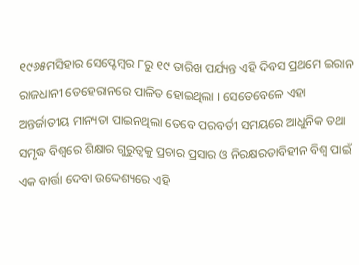୧୯୬୫ମସିହାର ସେପ୍ଟେମ୍ବର ୮ରୁ ୧୯ ତାରିଖ ପର୍ଯ୍ୟନ୍ତ ଏହି ଦିବସ ପ୍ରଥମେ ଇରାନ ରାଜଧାନୀ ତେହେରାନରେ ପାଳିତ ହୋଇଥିଲା । ସେତେବେଳେ ଏହା ଅନ୍ତର୍ଜାତୀୟ ମାନ୍ୟତା ପାଇନଥିଲା ତେବେ ପରବର୍ତୀ ସମୟରେ ଆଧୁନିକ ତଥା ସମୃଦ୍ଧ ବିଶ୍ବରେ ଶିକ୍ଷାର ଗୁରୁତ୍ବକୁ ପ୍ରଚାର ପ୍ରସାର ଓ ନିରକ୍ଷରତାବିହୀନ ବିଶ୍ବ ପାଇଁ ଏକ ବାର୍ତ୍ତା ଦେବା ଉଦ୍ଦେଶ୍ୟରେ ଏହି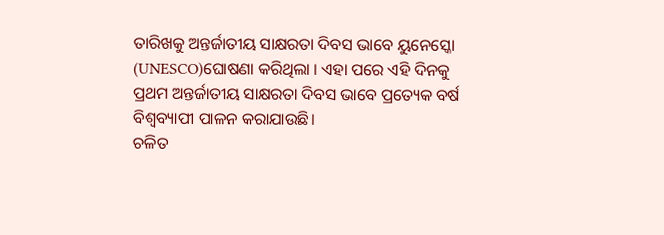ତାରିଖକୁ ଅନ୍ତର୍ଜାତୀୟ ସାକ୍ଷରତା ଦିବସ ଭାବେ ୟୁନେସ୍କୋ (UNESCO)ଘୋଷଣା କରିଥିଲା । ଏହା ପରେ ଏହି ଦିନକୁ ପ୍ରଥମ ଅନ୍ତର୍ଜାତୀୟ ସାକ୍ଷରତା ଦିବସ ଭାବେ ପ୍ରତ୍ୟେକ ବର୍ଷ ବିଶ୍ବବ୍ୟାପୀ ପାଳନ କରାଯାଉଛି।
ଚଳିତ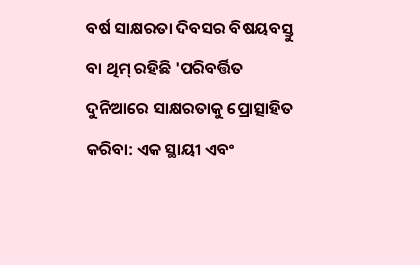ବର୍ଷ ସାକ୍ଷରତା ଦିବସର ବିଷୟବସ୍ତୁ ବା ଥିମ୍ ରହିଛି 'ପରିବର୍ତ୍ତିତ ଦୁନିଆରେ ସାକ୍ଷରତାକୁ ପ୍ରୋତ୍ସାହିତ କରିବା: ଏକ ସ୍ଥାୟୀ ଏବଂ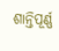ଶାନ୍ତିପୂର୍ଣ୍ଣ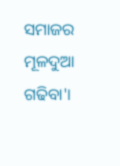ସମାଜର ମୂଳଦୁଆ ଗଢିବା'।